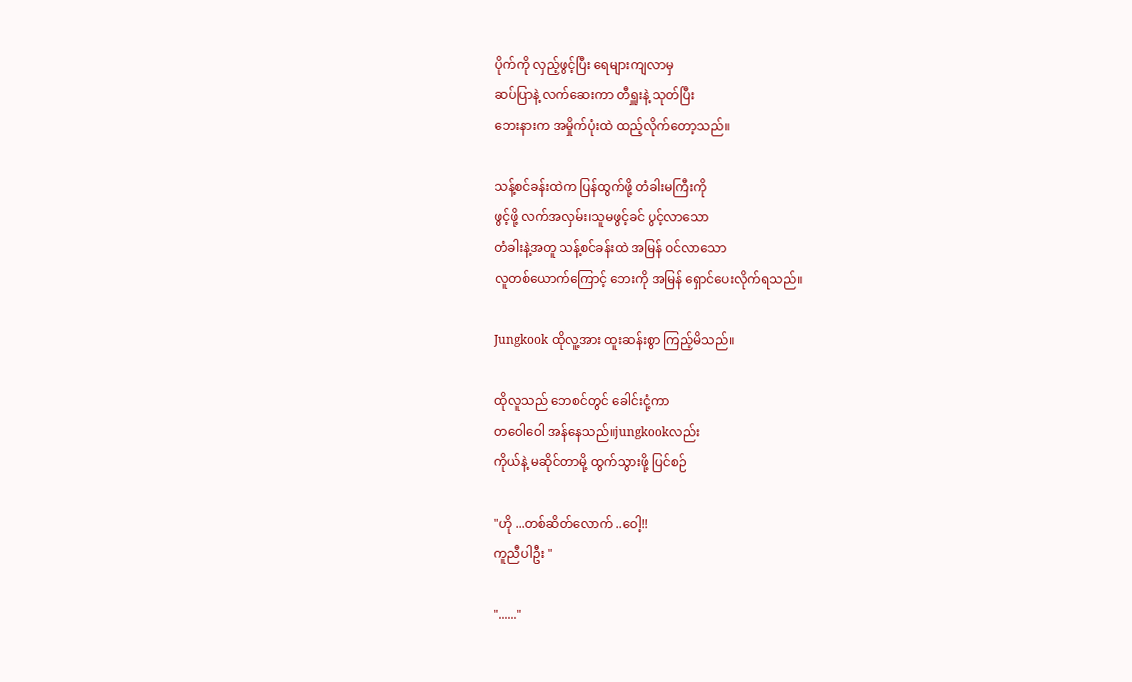ပိုက်ကို လှည့်ဖွင့်ပြီး ရေများကျလာမှ
ဆပ်ပြာနဲ့ လက်ဆေးကာ တီရှူးနဲ့ သုတ်ပြီး
ဘေးနားက အမှိုက်ပုံးထဲ ထည့်လိုက်တော့သည်။

သန့်စင်ခန်းထဲက ပြန်ထွက်ဖို့ တံခါးမကြီးကို
ဖွင့်ဖို့ လက်အလှမ်း၊သူမဖွင့်ခင် ပွင့်လာသော
တံခါးနဲ့အတူ သန့်စင်ခန်းထဲ အမြန် ဝင်လာသော
လူတစ်ယောက်ကြောင့် ဘေးကို အမြန် ရှောင်ပေးလိုက်ရသည်။

Jungkook ထိုလူ့အား ထူးဆန်းစွာ ကြည့်မိသည်။

ထိုလူသည် ဘေစင်တွင် ခေါင်းငုံ့ကာ
တဝေါဝေါ ‌အန်နေသည်။jungkookလည်း
ကိုယ်နဲ့ မဆိုင်တာမို့ ထွက်သွားဖို့ ပြင်စဉ်

"ဟို ...တစ်ဆိတ်လောက် ..ဝေါ့!!
ကူညီပါဦး "

"......"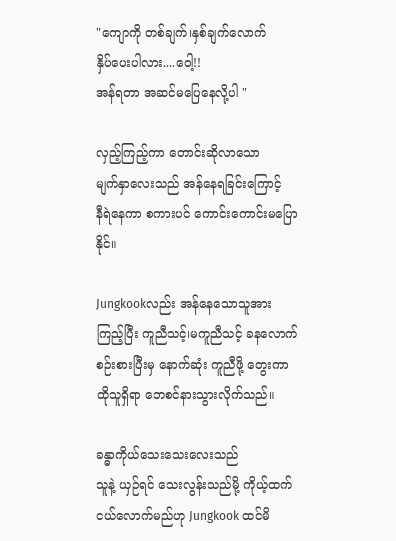"ကျောကို တစ်ချက်၊နှစ်ချက်လောက်
နှိပ်ပေးပါလား....ဝေါ့!!
အန်ရတာ အဆင်မပြေနေလို့ပါ "

လှည့်ကြည့်ကာ တောင်းဆိုလာသော
မျက်နှာလေးသည် အန်နေရခြင်းကြောင့်
နီရဲနေကာ စကားပင် ကောင်းကောင်းမပြောနိုင်။

Jungkookလည်း အန်နေသောသူအား
ကြည့်ပြီး ကူညီသင့်၊မကူညီသင့် ခနလောက်
စဉ်းစားပြီးမှ နောက်ဆုံး ကူညီဖို့ တွေးကာ
ထိုသူရှိရာ ဘေစင်နားသွားလိုက်သည်။

ခန္ဓာကိုယ်သေးသေးလေးသည်
သူနဲ့ ယှဉ်ရင် သေးလွန်းသည်မို့ ကိုယ့်ထက် ငယ်လောက်မည်ဟု Jungkook ထင်မိ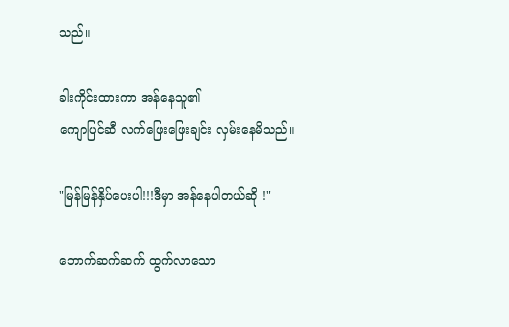သည်။

ခါးကိုင်းထားကာ အန်နေသူ၏
ကျောပြင်ဆီ လက်ဖြေးဖြေးချင်း လှမ်းနေမိသည်။

"မြန်မြန်နှိပ်ပေးပါ!!!ဒီမှာ အန်နေပါတယ်ဆို !"

ဘောက်ဆက်ဆက် ထွက်လာသော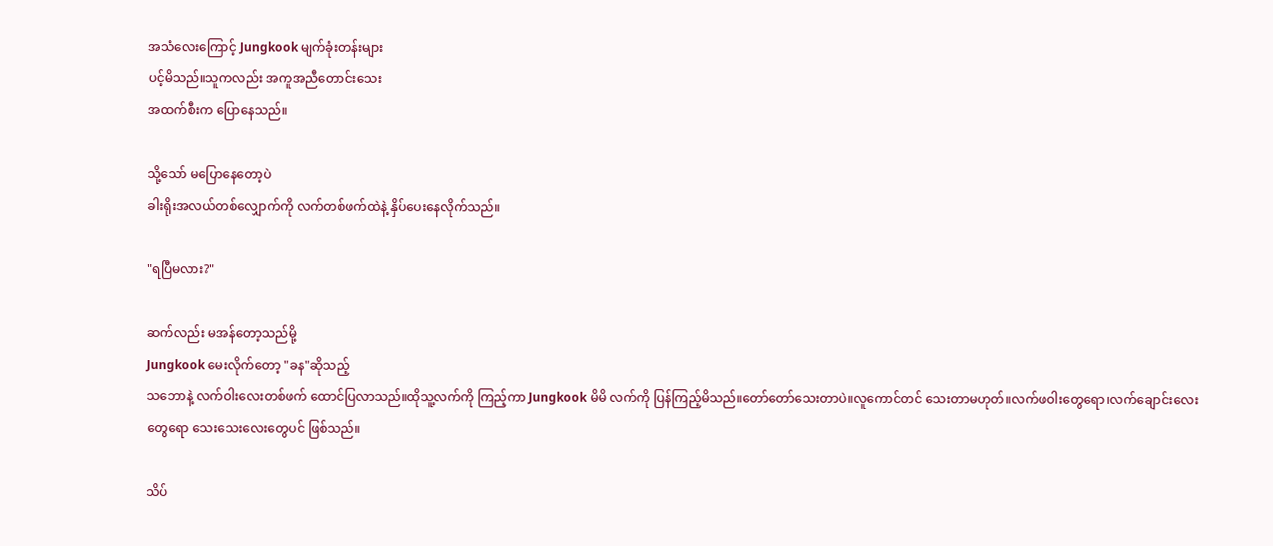အသံလေးကြောင့် Jungkook မျက်ခုံးတန်းများ
ပင့်မိသည်။သူကလည်း အကူအညီတောင်းသေး
အထက်စီးက ပြောနေသည်။

သို့သော် မပြောနေတော့ပဲ
ခါးရိုးအလယ်တစ်လျှောက်ကို လက်တစ်ဖက်ထဲနဲ့ နှိပ်ပေးနေလိုက်သည်။

"ရပြီမလား?"

ဆက်လည်း မအန်တော့သည်မို့
Jungkook မေးလိုက်တော့ "ခန"ဆိုသည့်
သဘောနဲ့ လက်ဝါးလေးတစ်ဖက် ထောင်ပြလာသည်။ထိုသူ့လက်ကို ကြည့်ကာ Jungkook မိမိ လက်ကို ပြန်ကြည့်မိသည်။တော်တော်သေးတာပဲ။လူကောင်တင် သေးတာမဟုတ်။လက်ဖဝါးတွေရော၊လက်ချောင်းလေးတွေရော သေးသေးလေးတွေပင် ဖြစ်သည်။

သိပ်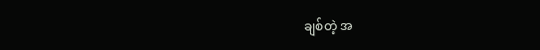ချစ်တဲ့ အ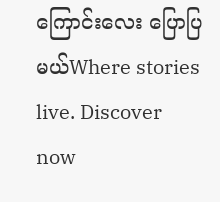ကြောင်းလေး ပြောပြမယ်Where stories live. Discover now